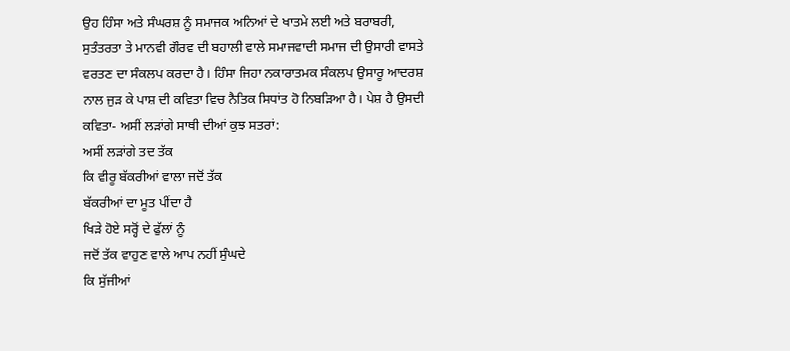ਉਹ ਹਿੰਸਾ ਅਤੇ ਸੰਘਰਸ਼ ਨੂੰ ਸਮਾਜਕ ਅਨਿਆਂ ਦੇ ਖਾਤਮੇ ਲਈ ਅਤੇ ਬਰਾਬਰੀ, ਸੁਤੰਤਰਤਾ ਤੇ ਮਾਨਵੀ ਗੌਰਵ ਦੀ ਬਹਾਲੀ ਵਾਲੇ ਸਮਾਜਵਾਦੀ ਸਮਾਜ ਦੀ ਉਸਾਰੀ ਵਾਸਤੇ ਵਰਤਣ ਦਾ ਸੰਕਲਪ ਕਰਦਾ ਹੈ। ਹਿੰਸਾ ਜਿਹਾ ਨਕਾਰਾਤਮਕ ਸੰਕਲਪ ਉਸਾਰੂ ਆਦਰਸ਼ ਨਾਲ ਜੁੜ ਕੇ ਪਾਸ਼ ਦੀ ਕਵਿਤਾ ਵਿਚ ਨੈਤਿਕ ਸਿਧਾਂਤ ਹੋ ਨਿਬੜਿਆ ਹੈ। ਪੇਸ਼ ਹੈ ਉਸਦੀ ਕਵਿਤਾ- ਅਸੀਂ ਲੜਾਂਗੇ ਸਾਥੀ ਦੀਆਂ ਕੁਝ ਸਤਰਾਂ:
ਅਸੀਂ ਲੜਾਂਗੇ ਤਦ ਤੱਕ
ਕਿ ਵੀਰੂ ਬੱਕਰੀਆਂ ਵਾਲਾ ਜਦੋਂ ਤੱਕ
ਬੱਕਰੀਆਂ ਦਾ ਮੂਤ ਪੀਂਦਾ ਹੈ
ਖਿੜੇ ਹੋਏ ਸਰ੍ਹੋਂ ਦੇ ਫੁੱਲਾਂ ਨੂੰ
ਜਦੋਂ ਤੱਕ ਵਾਹੁਣ ਵਾਲੇ ਆਪ ਨਹੀਂ ਸੁੰਘਦੇ
ਕਿ ਸੁੱਜੀਆਂ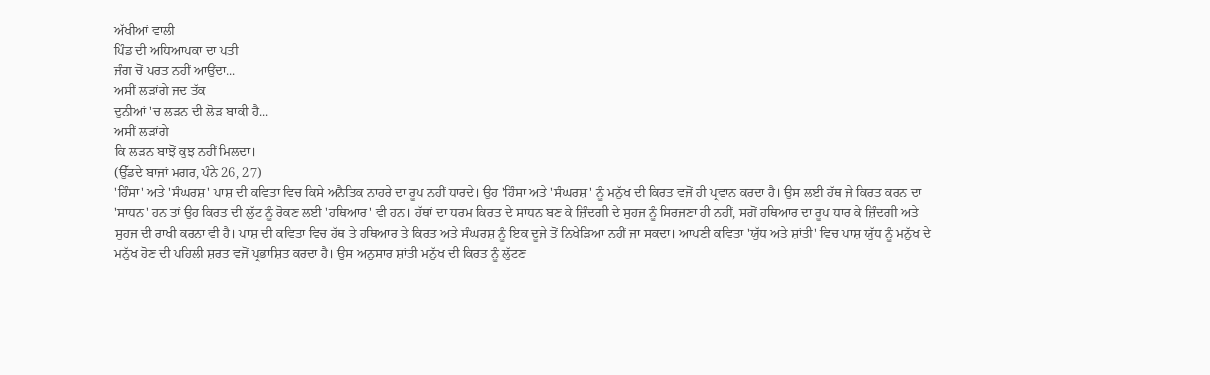ਅੱਖੀਆਂ ਵਾਲੀ
ਪਿੰਡ ਦੀ ਅਧਿਆਪਕਾ ਦਾ ਪਤੀ
ਜੰਗ ਚੋਂ ਪਰਤ ਨਹੀਂ ਆਉਂਦਾ...
ਅਸੀਂ ਲੜਾਂਗੇ ਜਦ ਤੱਕ
ਦੁਨੀਆਂ 'ਚ ਲੜਨ ਦੀ ਲੋੜ ਬਾਕੀ ਹੈ...
ਅਸੀਂ ਲੜਾਂਗੇ
ਕਿ ਲੜਨ ਬਾਝੋਂ ਕੁਝ ਨਹੀਂ ਮਿਲਦਾ।
(ਉੱਡਦੇ ਬਾਜਾਂ ਮਗਰ, ਪੰਨੇ 26, 27)
'ਹਿੰਸਾ' ਅਤੇ 'ਸੰਘਰਸ਼' ਪਾਸ਼ ਦੀ ਕਵਿਤਾ ਵਿਚ ਕਿਸੇ ਅਨੈਤਿਕ ਨਾਹਰੇ ਦਾ ਰੂਪ ਨਹੀਂ ਧਾਰਦੇ। ਉਹ 'ਹਿੰਸਾ ਅਤੇ 'ਸੰਘਰਸ਼' ਨੂੰ ਮਨੁੱਖ ਦੀ ਕਿਰਤ ਵਜੋਂ ਹੀ ਪ੍ਰਵਾਨ ਕਰਦਾ ਹੈ। ਉਸ ਲਈ ਹੱਥ ਜੇ ਕਿਰਤ ਕਰਨ ਦਾ 'ਸਾਧਨ' ਹਨ ਤਾਂ ਉਹ ਕਿਰਤ ਦੀ ਲੁੱਟ ਨੂੰ ਰੋਕਣ ਲਈ 'ਹਥਿਆਰ' ਵੀ ਹਨ। ਹੱਥਾਂ ਦਾ ਧਰਮ ਕਿਰਤ ਦੇ ਸਾਧਨ ਬਣ ਕੇ ਜ਼ਿੰਦਗੀ ਦੇ ਸੁਹਜ ਨੂੰ ਸਿਰਜਣਾ ਹੀ ਨਹੀਂ, ਸਗੋਂ ਹਥਿਆਰ ਦਾ ਰੂਪ ਧਾਰ ਕੇ ਜ਼ਿੰਦਗੀ ਅਤੇ ਸੁਹਜ ਦੀ ਰਾਖੀ ਕਰਨਾ ਵੀ ਹੈ। ਪਾਸ਼ ਦੀ ਕਵਿਤਾ ਵਿਚ ਹੱਥ ਤੇ ਹਥਿਆਰ ਤੇ ਕਿਰਤ ਅਤੇ ਸੰਘਰਸ਼ ਨੂੰ ਇਕ ਦੂਜੇ ਤੋਂ ਨਿਖੇੜਿਆ ਨਹੀਂ ਜਾ ਸਕਦਾ। ਆਪਣੀ ਕਵਿਤਾ 'ਯੁੱਧ ਅਤੇ ਸ਼ਾਂਤੀ' ਵਿਚ ਪਾਸ਼ ਯੁੱਧ ਨੂੰ ਮਨੁੱਖ ਦੇ ਮਨੁੱਖ ਹੋਣ ਦੀ ਪਹਿਲੀ ਸ਼ਰਤ ਵਜੋਂ ਪ੍ਰਭਾਸ਼ਿਤ ਕਰਦਾ ਹੈ। ਉਸ ਅਨੁਸਾਰ ਸ਼ਾਂਤੀ ਮਨੁੱਖ ਦੀ ਕਿਰਤ ਨੂੰ ਲੁੱਟਣ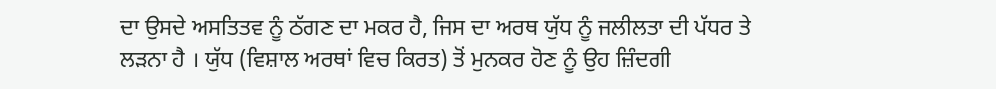ਦਾ ਉਸਦੇ ਅਸਤਿਤਵ ਨੂੰ ਠੱਗਣ ਦਾ ਮਕਰ ਹੈ, ਜਿਸ ਦਾ ਅਰਥ ਯੁੱਧ ਨੂੰ ਜਲੀਲਤਾ ਦੀ ਪੱਧਰ ਤੇ ਲੜਨਾ ਹੈ । ਯੁੱਧ (ਵਿਸ਼ਾਲ ਅਰਥਾਂ ਵਿਚ ਕਿਰਤ) ਤੋਂ ਮੁਨਕਰ ਹੋਣ ਨੂੰ ਉਹ ਜ਼ਿੰਦਗੀ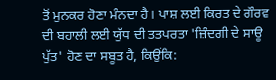ਤੋਂ ਮੁਨਕਰ ਹੋਣਾ ਮੰਨਦਾ ਹੈ। ਪਾਸ਼ ਲਈ ਕਿਰਤ ਦੇ ਗੌਰਵ ਦੀ ਬਹਾਲੀ ਲਈ ਯੁੱਧ ਦੀ ਤਤਪਰਤਾ 'ਜ਼ਿੰਦਗੀ ਦੇ ਸਾਊ ਪੁੱਤ' ਹੋਣ ਦਾ ਸਬੂਤ ਹੈ, ਕਿਉਂਕਿ: